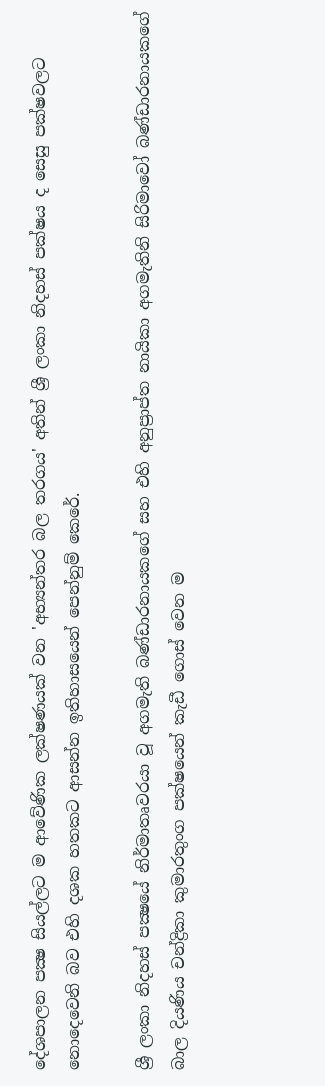දේශපාලන පක්‍ෂ සියල්ලට ම ආවේණික ලක්ෂණයක් වන 'අභ්‍යන්තර බල තරගය' අතින් ශ්‍රී ලංකා නිදහස් පක්ෂය ද සෙසු පක්ෂවලට නොදෙවෙනි බව එහි දශක හතකට ආසන්න ඉතිහාසයෙන් පෙන්නුම් කෙරේ.

ශ්‍රී ලංකා නිදහස් පක්‍ෂයේ නිර්මාතෘවරයා වූ අගමැති බණ්ඩාරනායකගේ සහ එහි අනුප්‍රාප්ත නායිකා අගමැතිනි සිරිමාවෝ බණ්ඩාරනායකගේ බාල දියණිය චන්ද්‍රිකා කුමාරතුංග පක්ෂයෙන් කැඩී ගොස් වෙන ම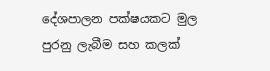දේශපාලන පක්ෂයකට මුල පුරනු ලැබීම සහ කලක්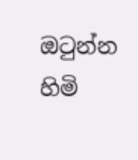ඔටුන්න හිමි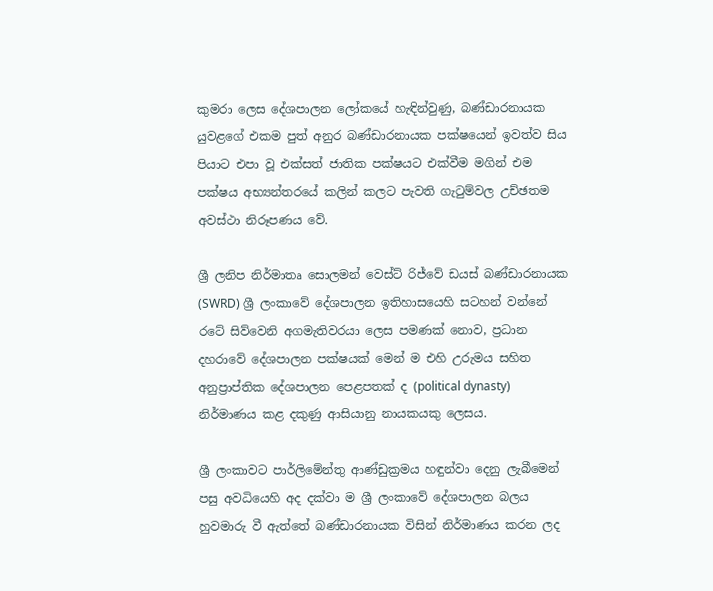කුමරා ලෙස දේශපාලන ලෝකයේ හැඳින්වුණු, බණ්ඩාරනායක යුවළගේ එකම පුත් අනුර බණ්ඩාරනායක පක්ෂයෙන් ඉවත්ව සිය පියාට එපා වූ එක්සත් ජාතික පක්ෂයට එක්වීම මගින් එම පක්ෂය අභ්‍යන්තරයේ කලින් කලට පැවති ගැටුම්වල උච්ඡතම අවස්ථා නිරූපණය වේ.

ශ්‍රී ලනිප නිර්මාතෘ සොලමන් වෙස්ට් රිජ්වේ ඩයස් බණ්ඩාරනායක (SWRD) ශ්‍රී ලංකාවේ දේශපාලන ඉතිහාසයෙහි සටහන් වන්නේ රටේ සිව්වෙනි අගමැතිවරයා ලෙස පමණක් නොව, ප්‍රධාන දහරාවේ දේශපාලන පක්ෂයක් මෙන් ම එහි උරුමය සහිත අනුප්‍රාප්තික දේශපාලන පෙළපතක් ද (political dynasty) නිර්මාණය කළ දකුණු ආසියානු නායකයකු ලෙසය.

ශ්‍රී ලංකාවට පාර්ලිමේන්තු ආණ්ඩුක්‍රමය හඳුන්වා දෙනු ලැබීමෙන් පසු අවධියෙහි අද දක්වා ම ශ්‍රී ලංකාවේ දේශපාලන බලය හුවමාරු වී ඇත්තේ බණ්ඩාරනායක විසින් නිර්මාණය කරන ලද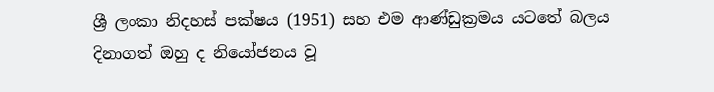ශ්‍රී ලංකා නිදහස් පක්ෂය (1951) සහ එම ආණ්ඩුක්‍රමය යටතේ බලය දිනාගත් ඔහු ද නියෝජනය වූ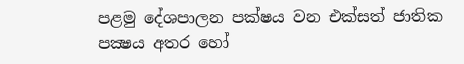පළමු දේශපාලන පක්ෂය වන එක්සත් ජාතික පක්‍ෂය අතර හෝ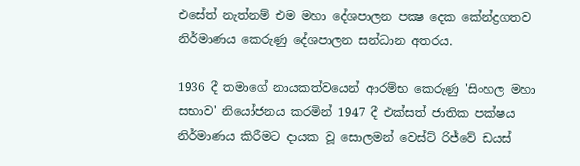එසේත් නැත්නම් එම මහා දේශපාලන පක්‍ෂ දෙක කේන්ද්‍රගතව නිර්මාණය කෙරුණු දේශපාලන සන්ධාන අතරය.

1936 දී තමාගේ නායකත්වයෙන් ආරම්භ කෙරුණු 'සිංහල මහා සභාව' නියෝජනය කරමින් 1947 දී එක්සත් ජාතික පක්ෂය නිර්මාණය කිරීමට දායක වූ සොලමන් වෙස්ට් රිජ්වේ ඩයස්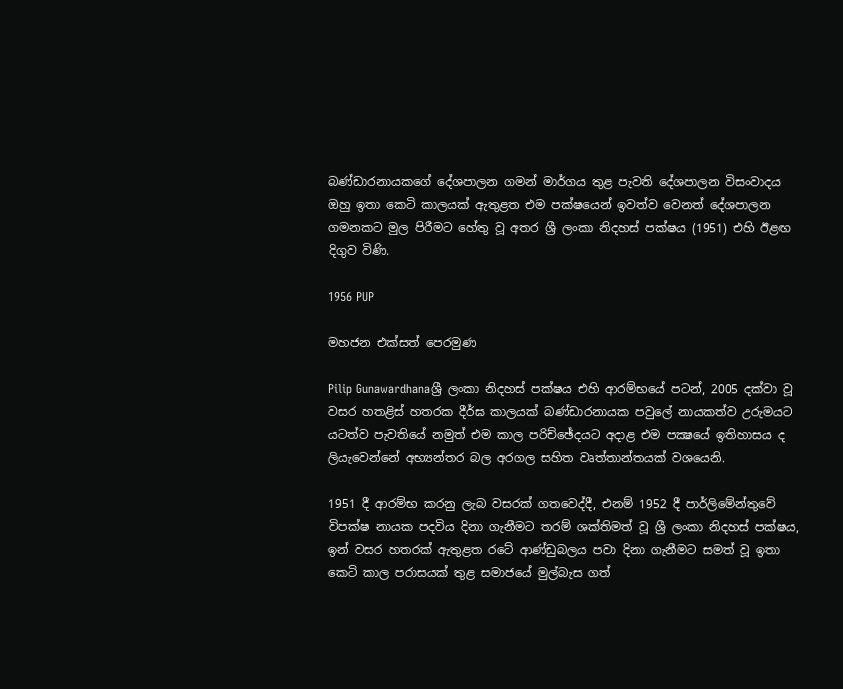බණ්ඩාරනායකගේ දේශපාලන ගමන් මාර්ගය තුළ පැවති දේශපාලන විසංවාදය ඔහු ඉතා කෙටි කාලයක් ඇතුළත එම පක්ෂයෙන් ඉවත්ව වෙනත් දේශපාලන ගමනකට මුල පිරීමට හේතු වූ අතර ශ්‍රී ලංකා නිදහස් පක්ෂය (1951) එහි ඊළඟ දිගුව විණි.

1956 PUP

මහජන එක්සත් පෙරමුණ

Pilip Gunawardhanaශ්‍රී ලංකා නිදහස් පක්ෂය එහි ආරම්භයේ පටන්, 2005 දක්වා වූ වසර හතළිස් හතරක දීර්ඝ කාලයක් බණ්ඩාරනායක පවුලේ නායකත්ව උරුමයට යටත්ව පැවතියේ නමුත් එම කාල පරිච්ඡේදයට අදාළ එම පක්‍ෂයේ ඉතිහාසය ද ලියැවෙන්නේ අභ්‍යන්තර බල අරගල සහිත වෘත්තාන්තයක් වශයෙනි.

1951 දී ආරම්භ කරනු ලැබ වසරක් ගතවෙද්දී, එනම් 1952 දී පාර්ලිමේන්තුවේ විපක්ෂ නායක පදවිය දිනා ගැනීමට තරම් ශක්තිමත් වූ ශ්‍රී ලංකා නිදහස් පක්ෂය, ඉන් වසර හතරක් ඇතුළත රටේ ආණ්ඩුබලය පවා දිනා ගැනීමට සමත් වූ ඉතා කෙටි කාල පරාසයක් තුළ සමාජයේ මුල්බැස ගත්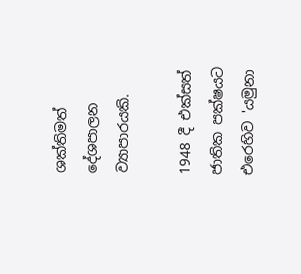ශක්තිමත් දේශපාලන ව්‍යාපාරයකි.

1948 දී එක්සත් ජාතික පක්ෂයට එරෙහිව 'යමුනා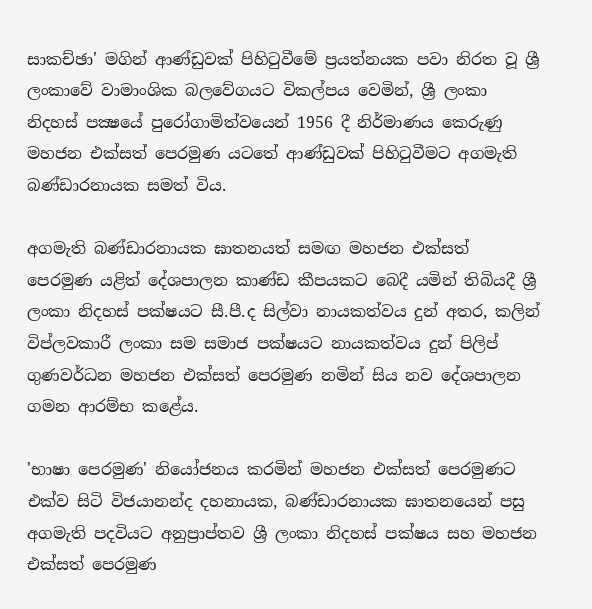සාකච්ඡා' මගින් ආණ්ඩුවක් පිහිටුවීමේ ප්‍රයත්නයක පවා නිරත වූ ශ්‍රී ලංකාවේ වාමාංශික බලවේගයට විකල්පය වෙමින්, ශ්‍රී ලංකා නිදහස් පක්‍ෂයේ පුරෝගාමිත්වයෙන් 1956 දී නිර්මාණය කෙරුණු මහජන එක්සත් පෙරමුණ යටතේ ආණ්ඩුවක් පිහිටුවීමට අගමැති බණ්ඩාරනායක සමත් විය.

අගමැති බණ්ඩාරනායක ඝාතනයත් සමඟ මහජන එක්සත් පෙරමුණ යළිත් දේශපාලන කාණ්ඩ කීපයකට බෙදී යමින් තිබියදී ශ්‍රී ලංකා නිදහස් පක්ෂයට සී.පී.ද සිල්වා නායකත්වය දුන් අතර, කලින් විප්ලවකාරී ලංකා සම සමාජ පක්ෂයට නායකත්වය දුන් පිලිප් ගුණවර්ධන මහජන එක්සත් පෙරමුණ නමින් සිය නව දේශපාලන ගමන ආරම්භ කළේය.

'භාෂා පෙරමුණ' නියෝජනය කරමින් මහජන එක්සත් පෙරමුණට එක්ව සිටි විජයානන්ද දහනායක, බණ්ඩාරනායක ඝාතනයෙන් පසු අගමැති පදවියට අනුප්‍රාප්තව ශ්‍රී ලංකා නිදහස් පක්ෂය සහ මහජන එක්සත් පෙරමුණ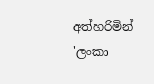අත්හරිමින් 'ලංකා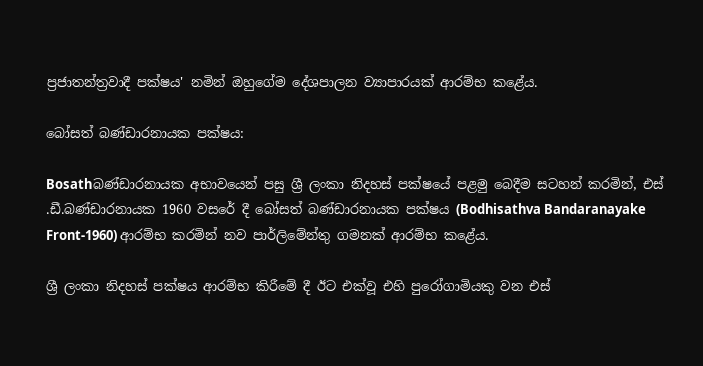ප්‍රජාතන්ත්‍රවාදී පක්ෂය' නමින් ඔහුගේම දේශපාලන ව්‍යාපාරයක් ආරම්භ කළේය.

බෝසත් බණ්ඩාරනායක පක්ෂය:

Bosathබණ්ඩාරනායක අභාවයෙන් පසු ශ්‍රී ලංකා නිදහස් පක්ෂයේ පළමු බෙදීම සටහන් කරමින්, එස් .ඩී.බණ්ඩාරනායක 1960 වසරේ දී බෝසත් බණ්ඩාරනායක පක්ෂය (Bodhisathva Bandaranayake Front-1960) ආරම්භ කරමින් නව පාර්ලිමේන්තු ගමනක් ආරම්භ කළේය.

ශ්‍රී ලංකා නිදහස් පක්ෂය ආරම්භ කිරීමේ දී ඊට එක්වූ එහි පුරෝගාමියකු වන එස්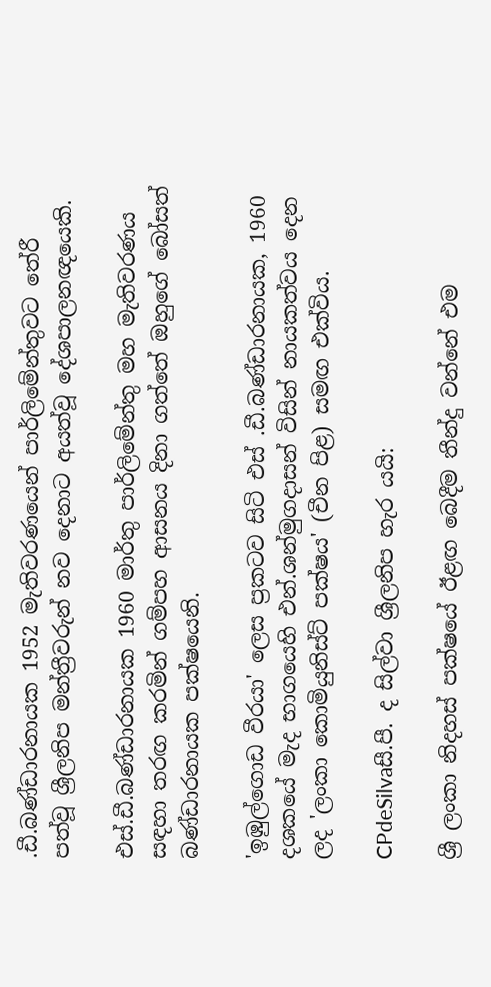.ඩී.බණ්ඩාරනායක 1952 මැතිවරණයෙන් පාර්ලිමේන්තුවට තේරී පත්වූ ශ්‍රීලනිප මන්ත්‍රීවරුන් නව දෙනාට අයත්වූ දේශපාලනඥයෙකි.

එස්.ඩී.බණ්ඩාරනායක 1960 මාර්තු පාර්ලිමේන්තු මහ මැතිවරණය සඳහා තරඟ කරමින් ගම්පහ ආසනය දිනා ගත්තේ ඔහුගේ බෝසත් බණ්ඩාරනායක පක්ෂයෙනි.

'ඉඹුල්ගොඩ වීරයා' ලෙස ප්‍රකටව සිටි එස් .ඩී.බණ්ඩාරනායක, 1960 දශකයේ මැද භාගයෙහි එන්.ශන්මුගදාසන් විසින් නායකත්වය දෙන ලද 'ලංකා කොමියුනිස්ට් පක්ෂය' (චීන පිළ) සමඟ එක්විය.

CPdeSilvaසී.පී. ද සිල්වා ශ්‍රීලනිප හැර යයි:

ශ්‍රී ලංකා නිදහස් පක්ෂයේ ඊළඟ බෙදීම තීන්දු වන්නේ එම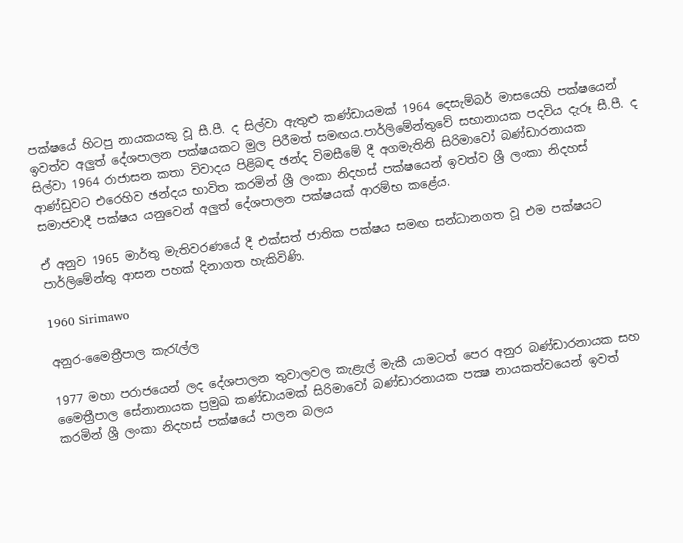පක්ෂයේ හිටපු නායකයකු වූ සී.පී. ද සිල්වා ඇතුළු කණ්ඩායමක් 1964 දෙසැම්බර් මාසයෙහි පක්ෂයෙන් ඉවත්ව අලුත් දේශපාලන පක්ෂයකට මුල පිරීමත් සමඟය.පාර්ලිමේන්තුවේ සභානායක පදවිය දැරූ සී.පී. ද සිල්වා 1964 රාජාසන කතා විවාදය පිළිබඳ ඡන්ද විමසීමේ දී අගමැතිනි සිරිමාවෝ බණ්ඩාරනායක ආණ්ඩුවට එරෙහිව ඡන්දය භාවිත කරමින් ශ්‍රී ලංකා නිදහස් පක්ෂයෙන් ඉවත්ව ශ්‍රී ලංකා නිදහස් සමාජවාදී පක්ෂය යනුවෙන් අලුත් දේශපාලන පක්ෂයක් ආරම්භ කළේය.

ඒ අනුව 1965 මාර්තු මැතිවරණයේ දී එක්සත් ජාතික පක්ෂය සමඟ සන්ධානගත වූ එම පක්ෂයට පාර්ලිමේන්තු ආසන පහක් දිනාගත හැකිවිණි.

1960 Sirimawo

අනුර-මෛත්‍රීපාල කැරැල්ල

1977 මහා පරාජයෙන් ලද දේශපාලන තුවාලවල කැළැල් මැකී යාමටත් පෙර අනුර බණ්ඩාරනායක සහ මෛත්‍රීපාල සේනානායක ප්‍රමුඛ කණ්ඩායමක් සිරිමාවෝ බණ්ඩාරනායක පක්‍ෂ නායකත්වයෙන් ඉවත් කරමින් ශ්‍රී ලංකා නිදහස් පක්ෂයේ පාලන බලය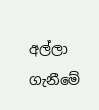අල්ලා ගැනීමේ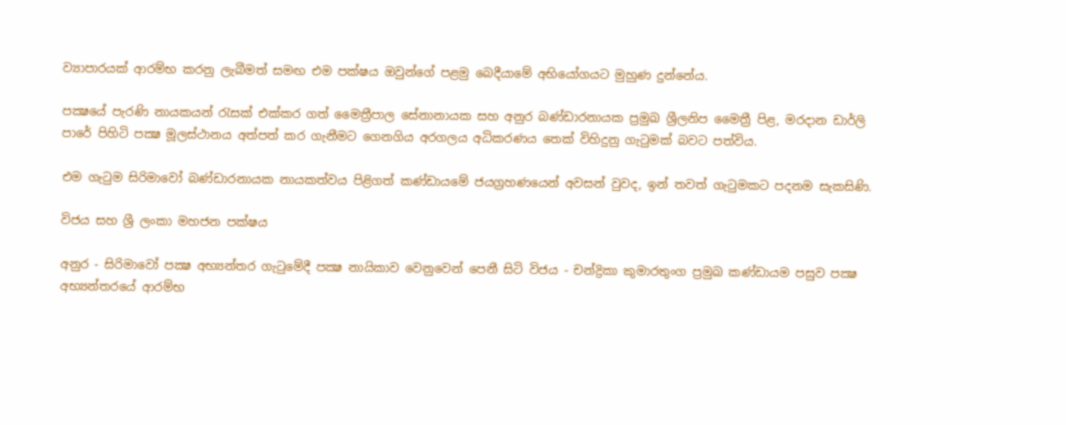ව්‍යාපාරයක් ආරම්භ කරනු ලැබීමත් සමඟ එම පක්ෂය ඔවුන්ගේ පළමු බෙදීයාමේ අභියෝගයට මුහුණ දුන්නේය.

පක්‍ෂයේ පැරණි නායකයන් රැසක් එක්කර ගත් මෛත්‍රීපාල සේනානායක සහ අනුර බණ්ඩාරනායක ප්‍රමුඛ ශ්‍රීලනිප මෛත්‍රී පිළ, මරදාන ඩාර්ලි පාරේ පිහිටි පක්‍ෂ මූලස්ථානය අත්පත් කර ගැනීමට ගෙනගිය අරගලය අධිකරණය තෙක් විහිදුනු ගැටුමක් බවට පත්විය.

එම ගැටුම සිරිමාවෝ බණ්ඩාරනායක නායකත්වය පිළිගත් කණ්ඩායමේ ජයග්‍රහණයෙන් අවසන් වුවද, ඉන් තවත් ගැටුමකට පදනම සැකසිණි.

විජය සහ ශ්‍රී ලංකා මහජන පක්ෂය

අනුර - සිරිමාවෝ පක්‍ෂ අභ්‍යන්තර ගැටුමේදී පක්‍ෂ නායිකාව වෙනුවෙන් පෙනී සිටි විජය - චන්ද්‍රිකා කුමාරතුංග ප්‍රමුඛ කණ්ඩායම පසුව පක්‍ෂ අභ්‍යන්තරයේ ආරම්භ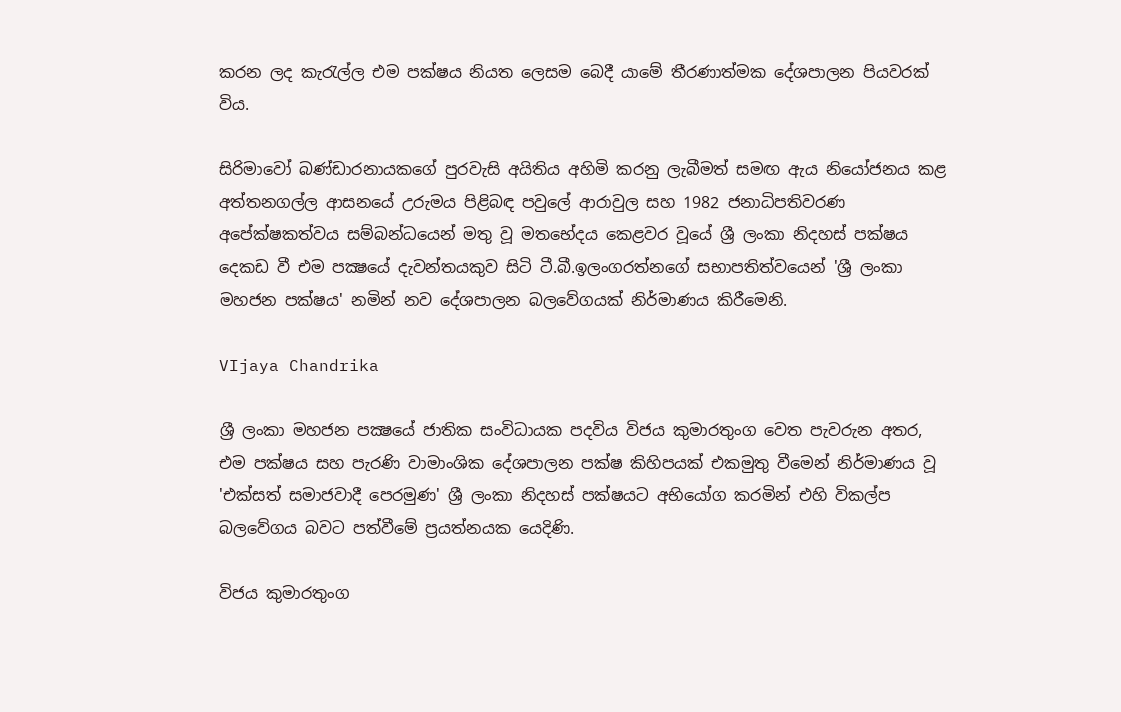කරන ලද කැරැල්ල එම පක්ෂය නියත ලෙසම බෙදී යාමේ තීරණාත්මක දේශපාලන පියවරක් විය.

සිරිමාවෝ බණ්ඩාරනායකගේ පුරවැසි අයිතිය අහිමි කරනු ලැබීමත් සමඟ ඇය නියෝජනය කළ අත්තනගල්ල ආසනයේ උරුමය පිළිබඳ පවුලේ ආරාවුල සහ 1982 ජනාධිපතිවරණ අපේක්ෂකත්වය සම්බන්ධයෙන් මතු වූ මතභේදය කෙළවර වූයේ ශ්‍රී ලංකා නිදහස් පක්ෂය දෙකඩ වී එම පක්‍ෂයේ දැවන්තයකුව සිටි ටී.බී.ඉලංගරත්නගේ සභාපතිත්වයෙන් 'ශ්‍රී ලංකා මහජන පක්ෂය' නමින් නව දේශපාලන බලවේගයක් නිර්මාණය කිරීමෙනි.

VIjaya Chandrika

ශ්‍රී ලංකා මහජන පක්‍ෂයේ ජාතික සංවිධායක පදවිය විජය කුමාරතුංග වෙත පැවරුන අතර, එම පක්ෂය සහ පැරණි වාමාංශික දේශපාලන පක්ෂ කිහිපයක් එකමුතු වීමෙන් නිර්මාණය වූ 'එක්සත් සමාජවාදී පෙරමුණ' ශ්‍රී ලංකා නිදහස් පක්ෂයට අභියෝග කරමින් එහි විකල්ප බලවේගය බවට පත්වීමේ ප්‍රයත්නයක යෙදිණි.

විජය කුමාරතුංග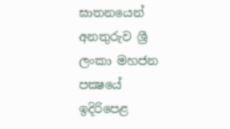ඝාතනයෙන් අනතුරුව ශ්‍රී ලංකා මහජන පක්‍ෂයේ ඉදිරිපෙළ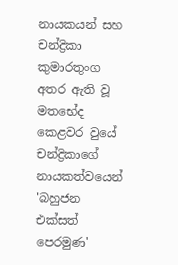නායකයන් සහ චන්ද්‍රිකා කුමාරතුංග අතර ඇති වූ මතභේද කෙළවර වුයේ චන්ද්‍රිකාගේ නායකත්වයෙන් 'බහුජන එක්සත් පෙරමුණ'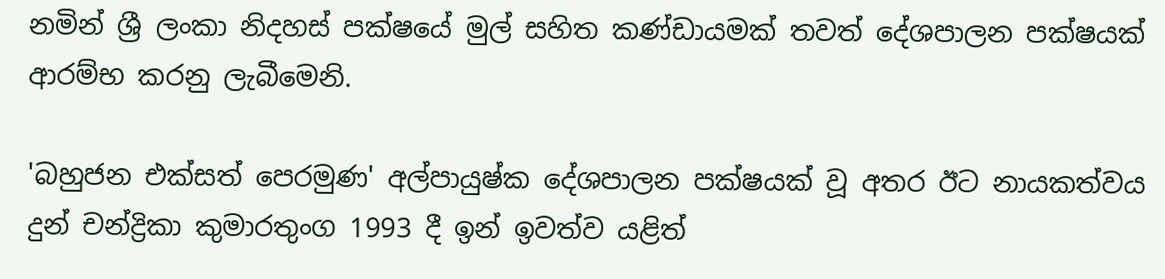නමින් ශ්‍රී ලංකා නිදහස් පක්ෂයේ මුල් සහිත කණ්ඩායමක් තවත් දේශපාලන පක්ෂයක් ආරම්භ කරනු ලැබීමෙනි.

'බහුජන එක්සත් පෙරමුණ' අල්පායුෂ්ක දේශපාලන පක්ෂයක් වූ අතර ඊට නායකත්වය දුන් චන්ද්‍රිකා කුමාරතුංග 1993 දී ඉන් ඉවත්ව යළිත්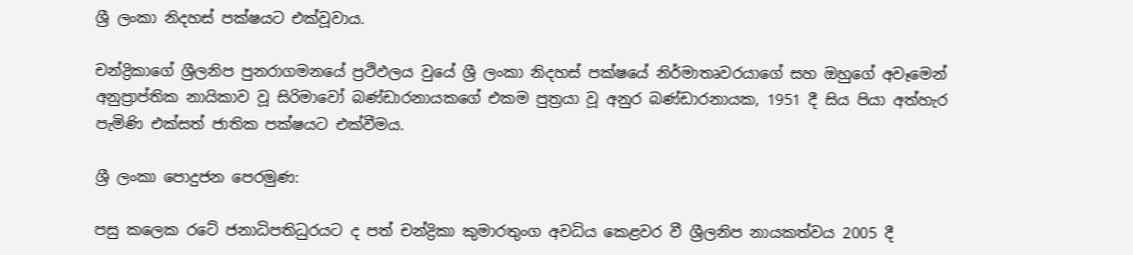ශ්‍රී ලංකා නිදහස් පක්ෂයට එක්වූවාය.

චන්ද්‍රිකාගේ ශ්‍රීලනිප පුනරාගමනයේ ප්‍රථිඵලය වුයේ ශ්‍රී ලංකා නිදහස් පක්ෂයේ නිර්මාතෘවරයාගේ සහ ඔහුගේ අවෑමෙන් අනුප්‍රාප්තික නායිකාව වූ සිරිමාවෝ බණ්ඩාරනායකගේ එකම පුත්‍රයා වූ අනුර බණ්ඩාරනායක, 1951 දී සිය පියා අත්හැර පැමිණි එක්සත් ජාතික පක්ෂයට එක්වීමය.

ශ්‍රී ලංකා පොදුජන පෙරමුණ:

පසු කලෙක රටේ ජනාධිපතිධුරයට ද පත් චන්ද්‍රිකා කුමාරතුංග අවධිය කෙළවර වී ශ්‍රීලනිප නායකත්වය 2005 දී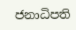ජනාධිපති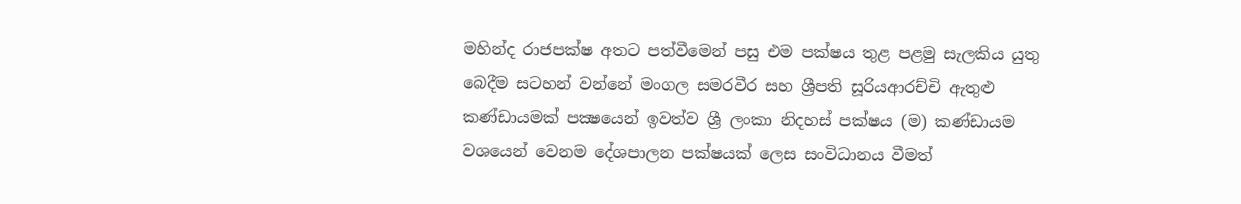මහින්ද රාජපක්ෂ අතට පත්වීමෙන් පසු එම පක්ෂය තුළ පළමු සැලකිය යුතු බෙදීම සටහන් වන්නේ මංගල සමරවීර සහ ශ්‍රීපති සූරියආරච්චි ඇතුළු කණ්ඩායමක් පක්‍ෂයෙන් ඉවත්ව ශ්‍රී ලංකා නිදහස් පක්ෂය (ම) කණ්ඩායම වශයෙන් වෙනම දේශපාලන පක්ෂයක් ලෙස සංවිධානය වීමත්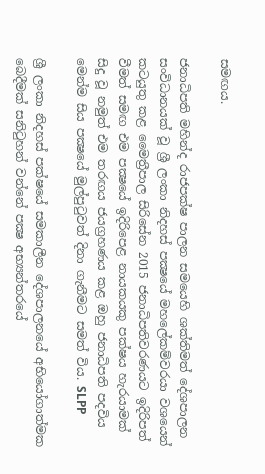සමඟය.

ජනාධිපති මහින්ද රාජපක්ෂ පාලන සමයෙහි ශක්තිමත් දේශපාලන සංවිධානයක් වූ ශ්‍රී ලංකා නිදහස් පක්‍ෂයේ මහලේකම්වරයා වශයෙන් කටයුතු කළ මෛත්‍රීපාල සිරිසේන 2015 ජනාධිපතිවරණයට ඉදිරිපත් වීමත් සමඟ එම පක්‍ෂයේ ඉදිරිපෙළ නායකයකු පක්ෂය හැරයාමක් සිදු වූ නමුත් එම තරඟය ජයග්‍රහණය කළ ඔහු ජනාධිපති පදවිය මෙන්ම සිය පක්‍ෂයේ මුල්පුටුවත් දිනා ගැනීමට සමත් විය. SLPP

ශ්‍රී ලංකා නිදහස් පක්ෂයේ සමකාලීන දේශපාලනයේ අභියෝගාත්මක බෙදීමක් සනිටුහන් වන්නේ පක්‍ෂ අභ්‍යන්තරයේ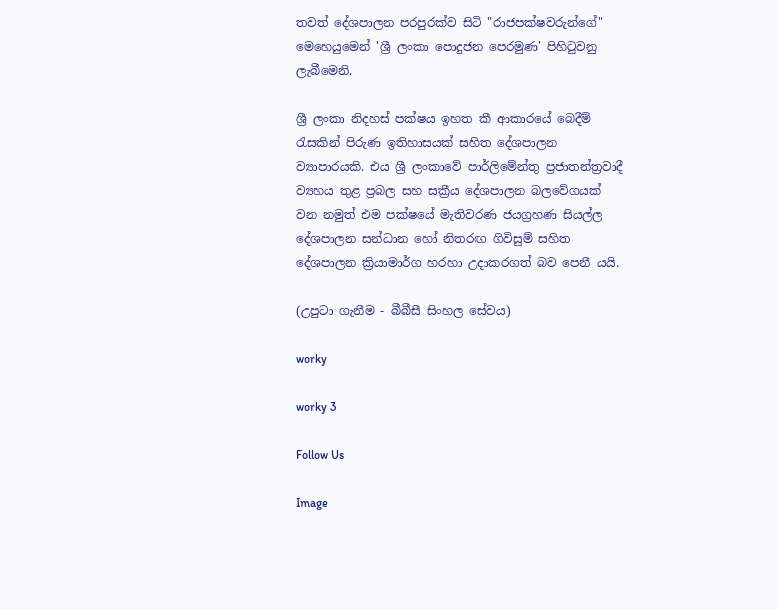තවත් දේශපාලන පරපුරක්ව සිටි "රාජපක්ෂවරුන්ගේ" මෙහෙයුමෙන් 'ශ්‍රී ලංකා පොදුජන පෙරමුණ' පිහිටුවනු ලැබීමෙනි.

ශ්‍රී ලංකා නිදහස් පක්ෂය ඉහත කී ආකාරයේ බෙදීම් රැසකින් පිරුණ ඉතිහාසයක් සහිත දේශපාලන ව්‍යාපාරයකි. එය ශ්‍රී ලංකාවේ පාර්ලිමේන්තු ප්‍රජාතන්ත්‍රවාදී ව්‍යහය තුළ ප්‍රබල සහ සක්‍රීය දේශපාලන බලවේගයක් වන නමුත් එම පක්ෂයේ මැතිවරණ ජයග්‍රහණ සියල්ල දේශපාලන සන්ධාන හෝ නිතරඟ ගිවිසුම් සහිත දේශපාලන ක්‍රියාමාර්ග හරහා උදාකරගත් බව පෙනී යයි.

(උපුටා ගැනීම - බීබීසී සිංහල සේවය)

worky

worky 3

Follow Us

Image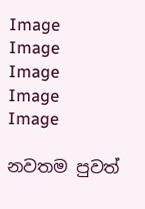Image
Image
Image
Image
Image

නවතම පුවත්